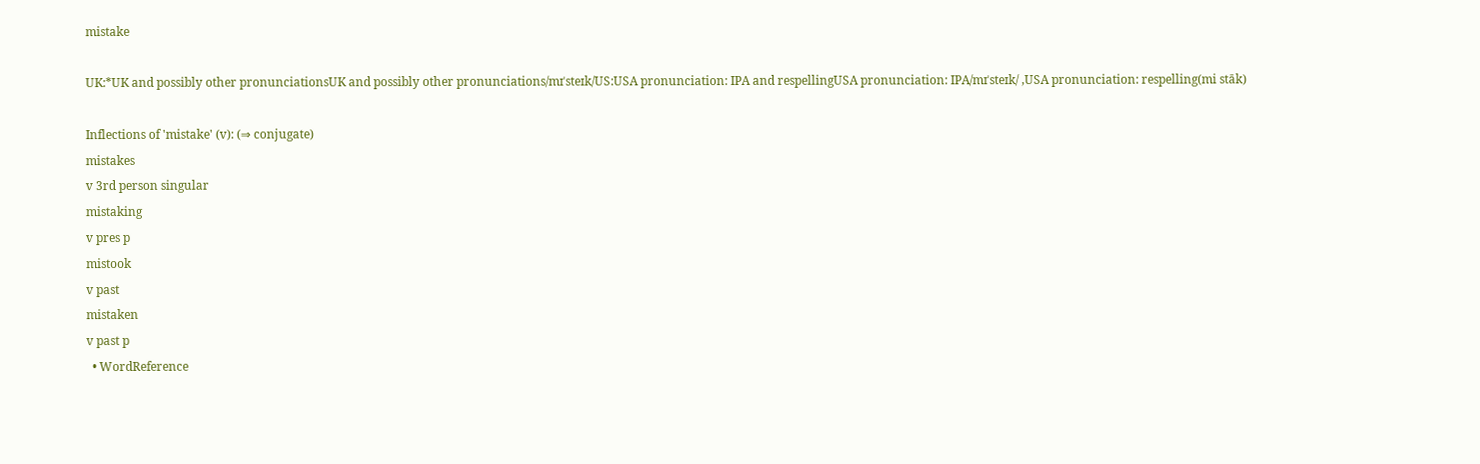mistake

UK:*UK and possibly other pronunciationsUK and possibly other pronunciations/mɪˈsteɪk/US:USA pronunciation: IPA and respellingUSA pronunciation: IPA/mɪˈsteɪk/ ,USA pronunciation: respelling(mi stāk)

Inflections of 'mistake' (v): (⇒ conjugate)
mistakes
v 3rd person singular
mistaking
v pres p
mistook
v past
mistaken
v past p
  • WordReference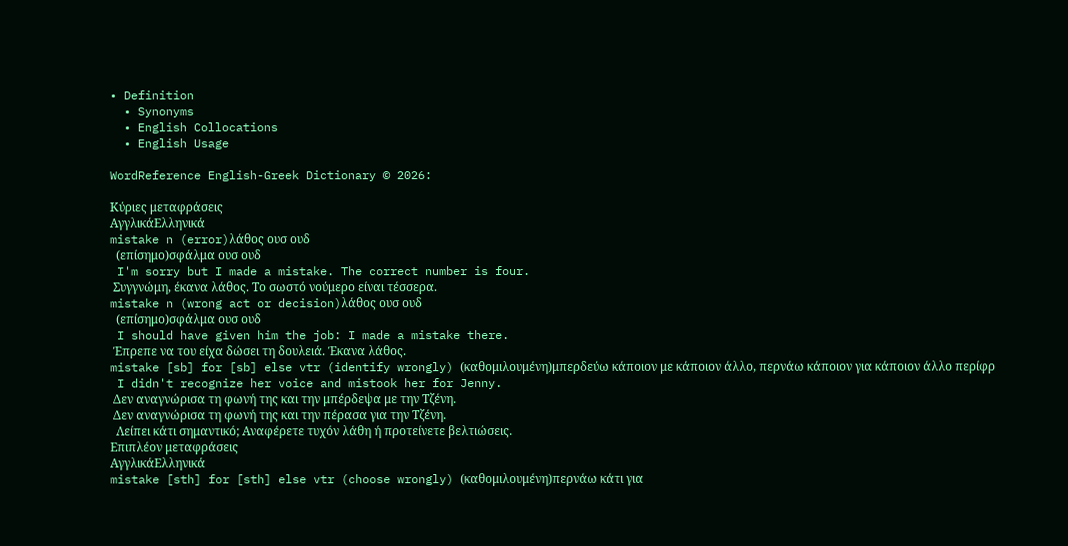• Definition
  • Synonyms
  • English Collocations
  • English Usage

WordReference English-Greek Dictionary © 2026:

Κύριες μεταφράσεις
ΑγγλικάΕλληνικά
mistake n (error)λάθος ουσ ουδ
  (επίσημο)σφάλμα ουσ ουδ
 I'm sorry but I made a mistake. The correct number is four.
 Συγγνώμη, έκανα λάθος. Το σωστό νούμερο είναι τέσσερα.
mistake n (wrong act or decision)λάθος ουσ ουδ
  (επίσημο)σφάλμα ουσ ουδ
 I should have given him the job: I made a mistake there.
 Έπρεπε να του είχα δώσει τη δουλειά. Έκανα λάθος.
mistake [sb] for [sb] else vtr (identify wrongly) (καθομιλουμένη)μπερδεύω κάποιον με κάποιον άλλο, περνάω κάποιον για κάποιον άλλο περίφρ
 I didn't recognize her voice and mistook her for Jenny.
 Δεν αναγνώρισα τη φωνή της και την μπέρδεψα με την Τζένη.
 Δεν αναγνώρισα τη φωνή της και την πέρασα για την Τζένη.
  Λείπει κάτι σημαντικό; Αναφέρετε τυχόν λάθη ή προτείνετε βελτιώσεις.
Επιπλέον μεταφράσεις
ΑγγλικάΕλληνικά
mistake [sth] for [sth] else vtr (choose wrongly) (καθομιλουμένη)περνάω κάτι για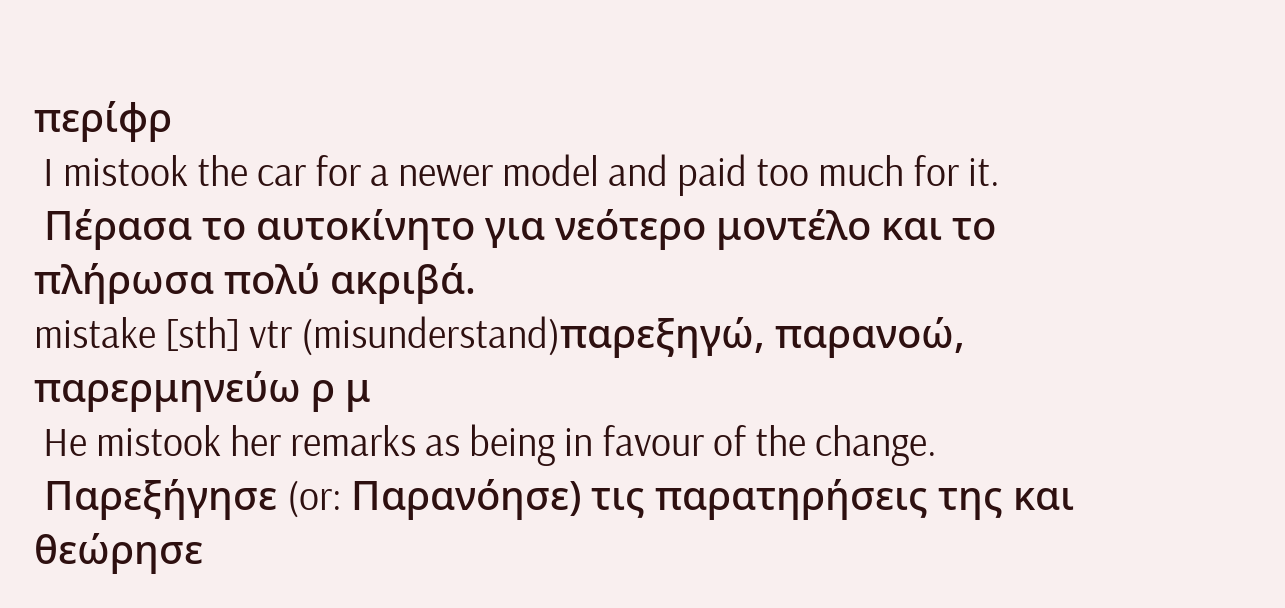περίφρ
 I mistook the car for a newer model and paid too much for it.
 Πέρασα το αυτοκίνητο για νεότερο μοντέλο και το πλήρωσα πολύ ακριβά.
mistake [sth] vtr (misunderstand)παρεξηγώ, παρανοώ, παρερμηνεύω ρ μ
 He mistook her remarks as being in favour of the change.
 Παρεξήγησε (or: Παρανόησε) τις παρατηρήσεις της και θεώρησε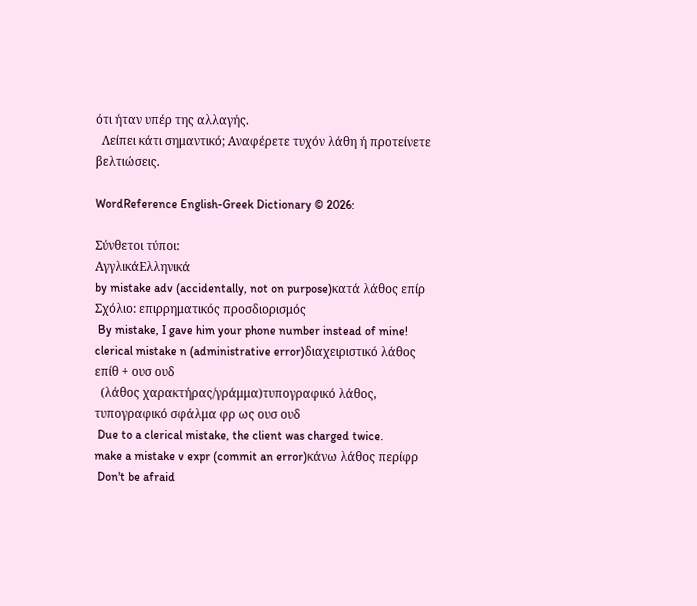ότι ήταν υπέρ της αλλαγής.
  Λείπει κάτι σημαντικό; Αναφέρετε τυχόν λάθη ή προτείνετε βελτιώσεις.

WordReference English-Greek Dictionary © 2026:

Σύνθετοι τύποι:
ΑγγλικάΕλληνικά
by mistake adv (accidentally, not on purpose)κατά λάθος επίρ
Σχόλιο: επιρρηματικός προσδιορισμός
 By mistake, I gave him your phone number instead of mine!
clerical mistake n (administrative error)διαχειριστικό λάθος επίθ + ουσ ουδ
  (λάθος χαρακτήρας/γράμμα)τυπογραφικό λάθος, τυπογραφικό σφάλμα φρ ως ουσ ουδ
 Due to a clerical mistake, the client was charged twice.
make a mistake v expr (commit an error)κάνω λάθος περίφρ
 Don't be afraid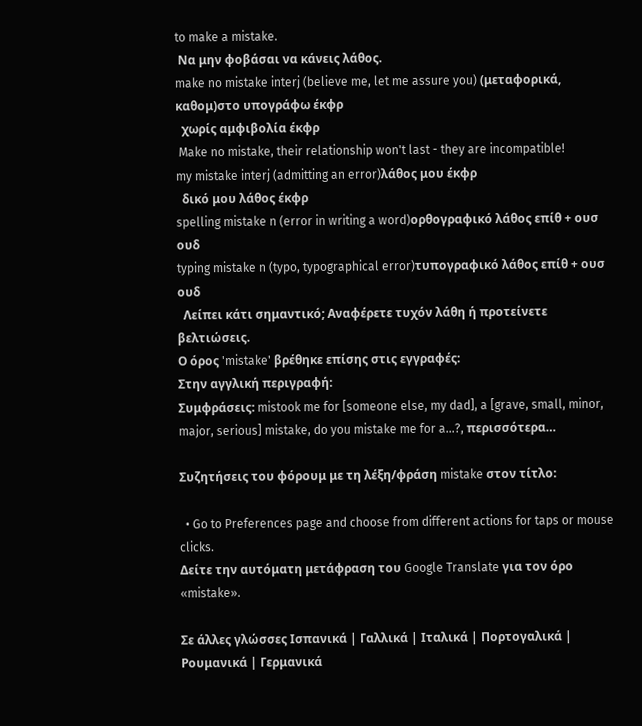to make a mistake.
 Να μην φοβάσαι να κάνεις λάθος.
make no mistake interj (believe me, let me assure you) (μεταφορικά, καθομ)στο υπογράφω έκφρ
  χωρίς αμφιβολία έκφρ
 Make no mistake, their relationship won't last - they are incompatible!
my mistake interj (admitting an error)λάθος μου έκφρ
  δικό μου λάθος έκφρ
spelling mistake n (error in writing a word)ορθογραφικό λάθος επίθ + ουσ ουδ
typing mistake n (typo, typographical error)τυπογραφικό λάθος επίθ + ουσ ουδ
  Λείπει κάτι σημαντικό; Αναφέρετε τυχόν λάθη ή προτείνετε βελτιώσεις.
Ο όρος 'mistake' βρέθηκε επίσης στις εγγραφές:
Στην αγγλική περιγραφή:
Συμφράσεις: mistook me for [someone else, my dad], a [grave, small, minor, major, serious] mistake, do you mistake me for a...?, περισσότερα…

Συζητήσεις του φόρουμ με τη λέξη/φράση mistake στον τίτλο:

  • Go to Preferences page and choose from different actions for taps or mouse clicks.
Δείτε την αυτόματη μετάφραση του Google Translate για τον όρο «mistake».

Σε άλλες γλώσσες Ισπανικά | Γαλλικά | Ιταλικά | Πορτογαλικά | Ρουμανικά | Γερμανικά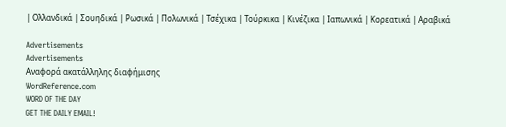| Ολλανδικά | Σουηδικά | Ρωσικά | Πολωνικά | Τσέχικα | Τούρκικα | Κινέζικα | Ιαπωνικά | Κορεατικά | Αραβικά

Advertisements
Advertisements
Αναφορά ακατάλληλης διαφήμισης
WordReference.com
WORD OF THE DAY
GET THE DAILY EMAIL!